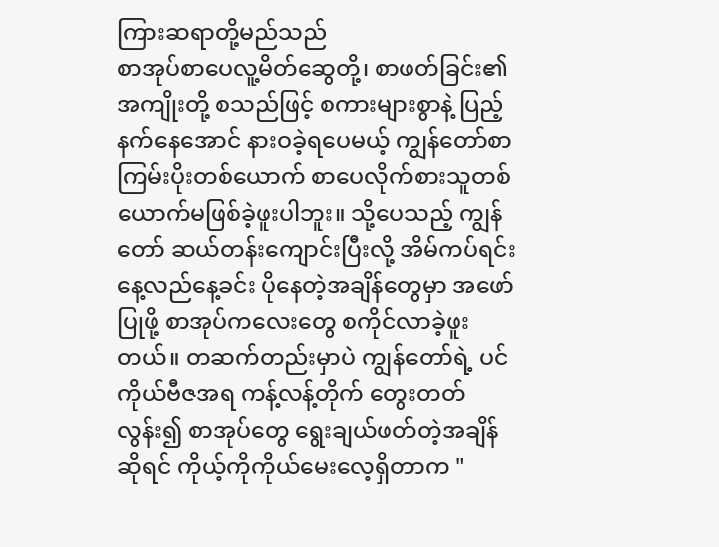ကြားဆရာတို့မည်သည်
စာအုပ်စာပေလူ့မိတ်ဆွေတို့၊ စာဖတ်ခြင်း၏အကျိုးတို့ စသည်ဖြင့် စကားများစွာနဲ့ ပြည့်နက်နေအောင် နားဝခဲ့ရပေမယ့် ကျွန်တော်စာကြမ်းပိုးတစ်ယောက် စာပေလိုက်စားသူတစ်ယောက်မဖြစ်ခဲ့ဖူးပါဘူး။ သို့ပေသည့် ကျွန်တော် ဆယ်တန်းကျောင်းပြီးလို့ အိမ်ကပ်ရင်း နေ့လည်နေ့ခင်း ပိုနေတဲ့အချိန်တွေမှာ အဖော်ပြုဖို့ စာအုပ်ကလေးတွေ စကိုင်လာခဲ့ဖူးတယ်။ တဆက်တည်းမှာပဲ ကျွန်တော်ရဲ့ ပင်ကိုယ်ဗီဇအရ ကန့်လန့်တိုက် တွေးတတ်လွန်း၍ စာအုပ်တွေ ရွေးချယ်ဖတ်တဲ့အချိန်ဆိုရင် ကိုယ့်ကိုကိုယ်မေးလေ့ရှိတာက "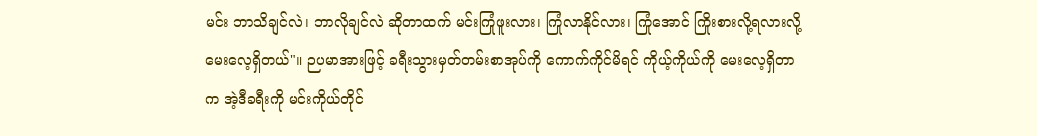မင်း ဘာသိချင်လဲ၊ ဘာလိုချင်လဲ ဆိုတာထက် မင်းကြုံဖူးလား၊ ကြုံလာနိုင်လား၊ ကြုံအောင် ကြိုးစားလို့ရလားလို့ မေးလေ့ရှိတယ်"။ ဉပမာအားဖြင့် ခရီးသွားမှတ်တမ်းစာအုပ်ကို ကောက်ကိုင်မိရင် ကိုယ့်ကိုယ်ကို မေးလေ့ရှိတာက အဲ့ဒီခရီးကို မင်းကိုယ်တိုင်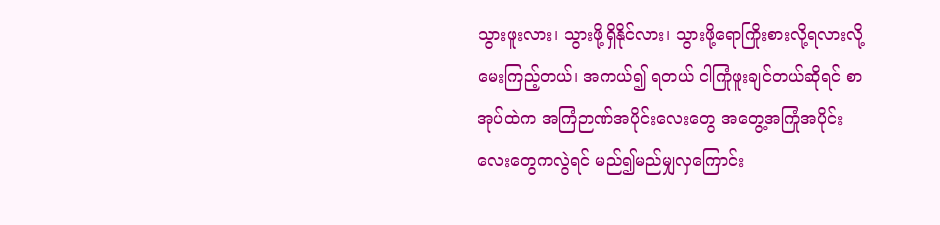သွားဖူးလား၊ သွားဖို့ရှိနိုင်လား၊ သွားဖို့ရောကြိုးစားလို့ရလားလို့ မေးကြည့်တယ်၊ အကယ်၍ ရတယ် ငါကြုံဖူးချင်တယ်ဆိုရင် စာအုပ်ထဲက အကြံဉာဏ်အပိုင်းလေးတွေ အတွေ့အကြုံအပိုင်းလေးတွေကလွဲရင် မည်၍မည်မျှလှကြောင်း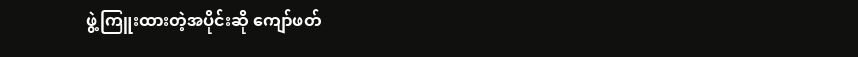ဖွဲ့ကြူးထားတဲ့အပိုင်းဆို ကျော်ဖတ်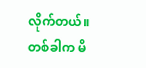လိုက်တယ်။ တစ်ခါက မိ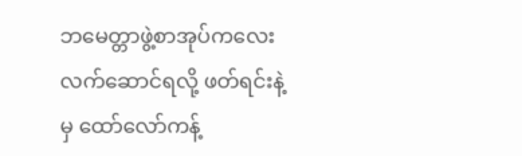ဘမေတ္တာဖွဲ့စာအုပ်ကလေး လက်ဆောင်ရလို့ ဖတ်ရင်းနဲ့မှ ထော်လော်ကန့်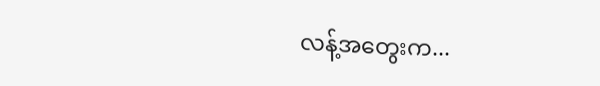လန့်အတွေးက...